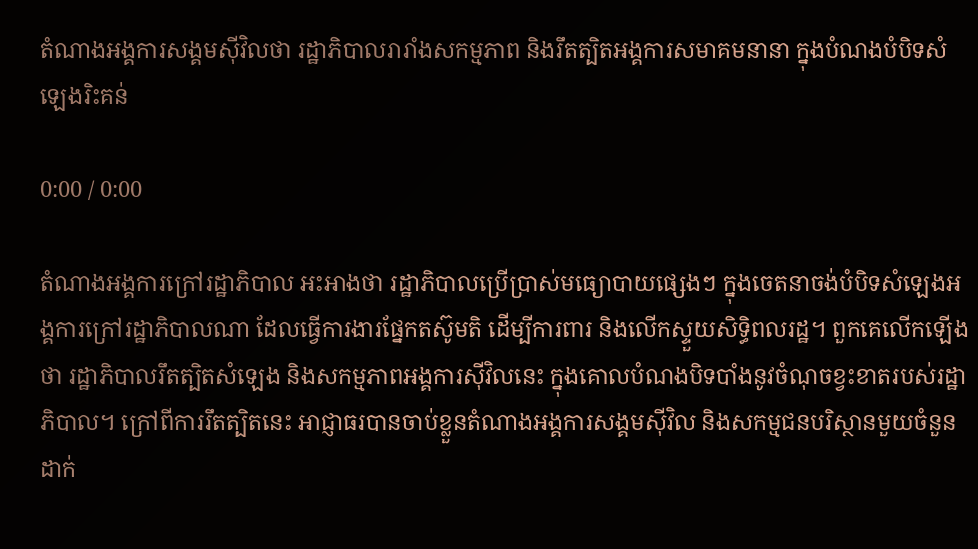តំណាងអង្គការសង្គមស៊ីវិលថា រដ្ឋាភិបាលរារាំងសកម្មភាព និងរឹតត្បិតអង្គការសមាគមនានា ក្នុងបំណងបំបិទសំឡេងរិះគន់

0:00 / 0:00

តំណាងអង្គការក្រៅរដ្ឋាភិបាល អះអាងថា រដ្ឋាភិបាលប្រើប្រាស់មធ្យោបាយផ្សេងៗ ក្នុងចេតនាចង់បំបិទសំឡេងអង្គការក្រៅរដ្ឋាភិបាលណា ដែលធ្វើការងារផ្នែកតស៊ូមតិ ដើម្បីការពារ និងលើកស្ទួយសិទ្ធិពលរដ្ឋ។ ពួកគេលើកឡើងថា រដ្ឋាភិបាលរឹតត្បិតសំឡេង និងសកម្មភាពអង្គការស៊ីវិលនេះ ក្នុងគោលបំណងបិទបាំងនូវចំណុចខ្វះខាតរបស់រដ្ឋាភិបាល។ ក្រៅពីការរឹតត្បិតនេះ អាជ្ញាធរបានចាប់ខ្លួនតំណាងអង្គការសង្គមស៊ីវិល និងសកម្មជនបរិស្ថានមួយចំនួនដាក់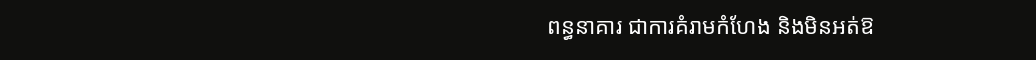ពន្ធនាគារ ជាការគំរាមកំហែង និងមិនអត់ឱ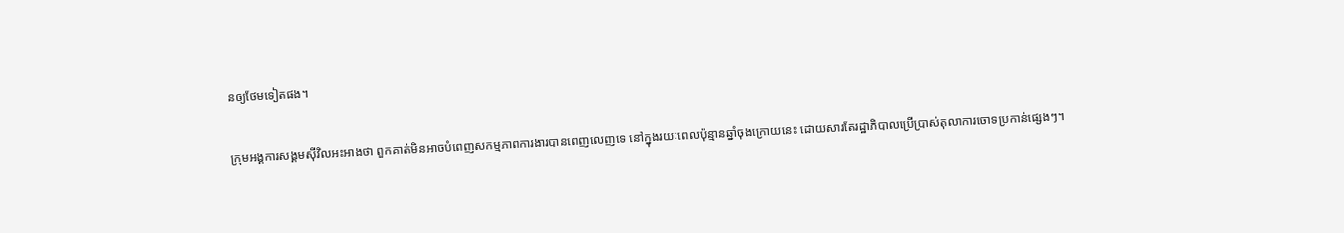នឲ្យថែមទៀតផង។

ក្រុមអង្គការសង្គមស៊ីវិលអះអាងថា ពួកគាត់មិនអាចបំពេញសកម្មភាពការងារបានពេញលេញទេ នៅក្នុងរយៈពេលប៉ុន្មានឆ្នាំចុងក្រោយនេះ ដោយសារតែរដ្ឋាភិបាលប្រើប្រាស់តុលាការចោទប្រកាន់ផ្សេងៗ។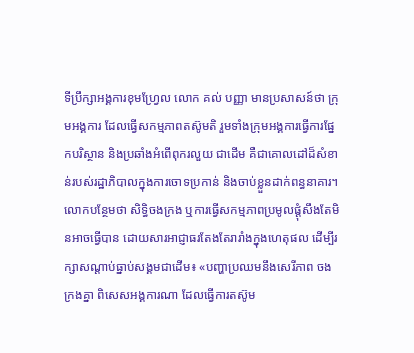ទីប្រឹក្សាអង្គការខុមហ្វ្រែល លោក គល់ បញ្ញា មានប្រសាសន៍ថា ក្រុមអង្គការ ដែលធ្វើសកម្មភាពតស៊ូមតិ រួមទាំងក្រុមអង្គការធ្វើការផ្នែកបរិស្ថាន និងប្រឆាំងអំពើពុករលួយ ជាដើម គឺជាគោលដៅដ៏សំខាន់របស់រដ្ឋាភិបាលក្នុងការចោទប្រកាន់ និងចាប់ខ្លួនដាក់ពន្ធនាគារ។ លោកបន្ថែមថា សិទ្ធិចងក្រង ឬការធ្វើសកម្មភាពប្រមូលផ្ដុំសឹងតែមិនអាចធ្វើបាន ដោយសារអាជ្ញាធរតែងតែរារាំងក្នុងហេតុផល ដើម្បីរក្សាសណ្ដាប់ធ្នាប់សង្គមជាដើម៖ «បញ្ហាប្រឈមនឹងសេរីភាព ចងក្រងគ្នា ពិសេសអង្គការណា ដែលធ្វើការតស៊ូម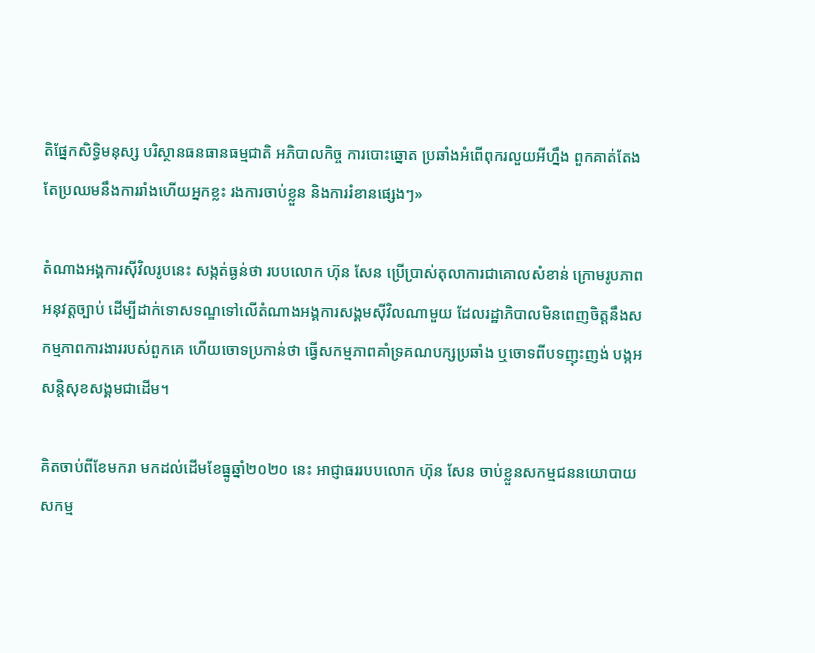តិផ្នែកសិទ្ធិមនុស្ស បរិស្ថានធនធានធម្មជាតិ អភិបាលកិច្ច ការបោះឆ្នោត ប្រឆាំងអំពើពុករលួយអីហ្នឹង ពួកគាត់តែងតែប្រឈមនឹងការរាំងហើយអ្នកខ្លះ រងការចាប់ខ្លួន និងការរំខានផ្សេងៗ»

តំណាងអង្គការស៊ីវិលរូបនេះ សង្កត់ធ្ងន់ថា របបលោក ហ៊ុន សែន ប្រើប្រាស់តុលាការជាគោលសំខាន់ ក្រោមរូបភាពអនុវត្តច្បាប់ ដើម្បីដាក់ទោសទណ្ឌទៅលើតំណាងអង្គការសង្គមស៊ីវិលណាមួយ ដែលរដ្ឋាភិបាលមិនពេញចិត្តនឹងសកម្មភាពការងាររបស់ពួកគេ ហើយចោទប្រកាន់ថា ធ្វើសកម្មភាពគាំទ្រគណបក្សប្រឆាំង ឬចោទពីបទញុះញង់ បង្កអសន្តិសុខសង្គមជាដើម។

គិតចាប់ពីខែមករា មកដល់ដើមខែធ្នូឆ្នាំ២០២០ នេះ អាជ្ញាធររបបលោក ហ៊ុន សែន ចាប់ខ្លួនសកម្មជននយោបាយ សកម្ម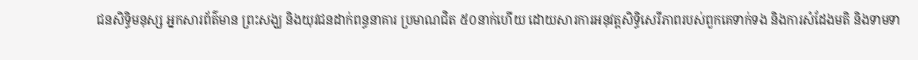ជនសិទ្ធិមនុស្ស អ្នកសារព័ត៌មាន ព្រះសង្ឃ និងយុវជនដាក់ពន្ធនាគារ ប្រមាណជិត ៥០នាក់ហើយ ដោយសារការអនុវត្តសិទ្ធិសេរីភាពរបស់ពួកគេទាក់ទង និងការសំដែងមតិ និងទាមទា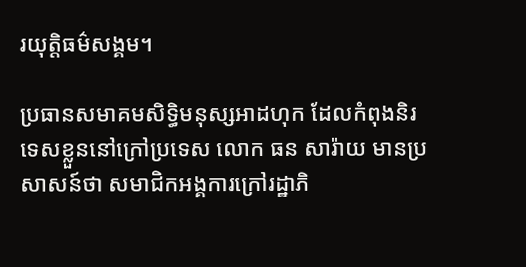រយុត្តិធម៌សង្គម។

ប្រធានសមាគមសិទ្ធិមនុស្សអាដហុក ដែលកំពុងនិរទេសខ្លួននៅក្រៅប្រទេស លោក ធន សារ៉ាយ មានប្រសាសន៍ថា សមាជិកអង្គការក្រៅរដ្ឋាភិ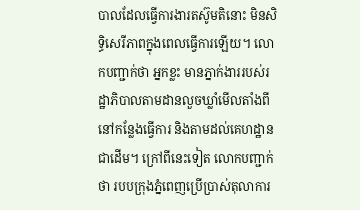បាលដែលធ្វើការងារតស៊ូមតិនោះ មិនសិទ្ធិសេរីភាពក្នុងពេលធ្វើការឡើយ។ លោកបញ្ជាក់ថា អ្នកខ្លះ មានភ្នាក់ងាររបស់រដ្ឋាភិបាលតាមដានលួចឃ្លាំមើលតាំងពីនៅកន្លែងធ្វើការ និងតាមដល់គេហដ្ឋានជាដើម។ ក្រៅពីនេះទៀត លោកបញ្ជាក់ថា របបក្រុងភ្នំពេញប្រើប្រាស់តុលាការ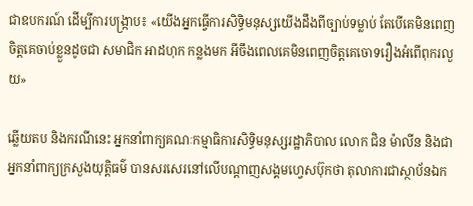ជាឧបករណ៍ ដើម្បីការបង្ក្រាប៖ «យើងអ្នកធ្វើការសិទ្ធិមនុស្សយើងដឹងពីច្បាប់ទម្លាប់ តែបើគេមិនពេញចិត្តគេចាប់ខ្លួនដូចជា សមាជិក អាដហុក កន្លងមក អីចឹងពេលគេមិនពេញចិត្តគេចោទរឿងអំពើពុករលួយ»

ឆ្លើយតប និងករណីនេះ អ្នកនាំពាក្យគណៈកម្មាធិការសិទ្ធិមនុស្សរដ្ឋាភិបាល លោក ជិន ម៉ាលីន និងជាអ្នកនាំពាក្យក្រសួងយុត្តិធម៌ បានសរសេរនៅលើបណ្ដាញសង្គមហ្វេសប៊ុកថា តុលាការជាស្ថាប័នឯក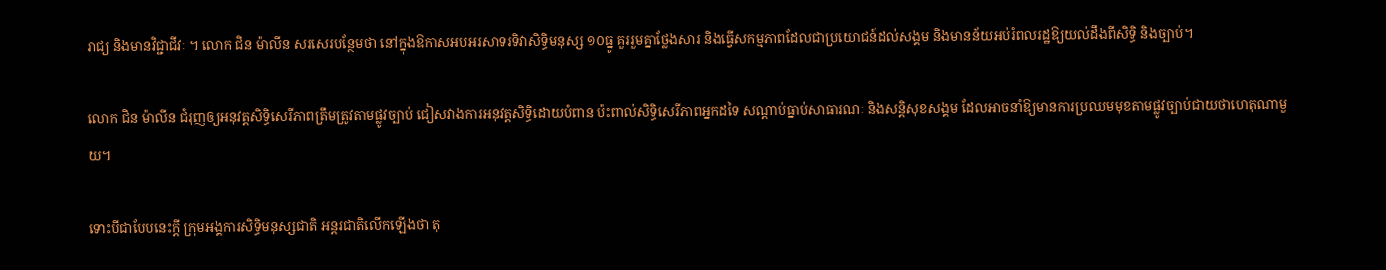រាជ្យ និងមានវិជ្ជាជីវៈ ។ លោក ជិន ម៉ាលីន សរសេរបន្ថែមថា នៅក្នុងឱកាសអបអរសាទរទិវាសិទ្ធិមនុស្ស ១០ធ្នូ គួររួមគ្នាថ្លែងសារ និងធ្វើសកម្មភាពដែលជាប្រយោជន៍ដល់សង្គម និងមានន័យអប់រំពលរដ្ឋឱ្យយល់ដឹងពីសិទ្ធិ និងច្បាប់។

លោក ជិន ម៉ាលីន ជំរុញឲ្យអនុវត្តសិទ្ធិសេរីភាពត្រឹមត្រូវតាមផ្លូវច្បាប់ ជៀសវាងការអនុវត្តសិទ្ធិដោយបំពាន ប៉ះពាល់សិទ្ធិសេរីភាពអ្នកដទៃ សណ្ដាប់ធ្នាប់សាធារណៈ និងសន្តិសុខសង្គម ដែលអាចនាំឱ្យមានការប្រឈមមុខតាមផ្លូវច្បាប់ជាយថាហេតុណាមួយ។

ទោះបីជាបែបនេះក្ដី ក្រុមអង្គការសិទ្ធិមនុស្សជាតិ អន្តរជាតិលើកឡើងថា តុ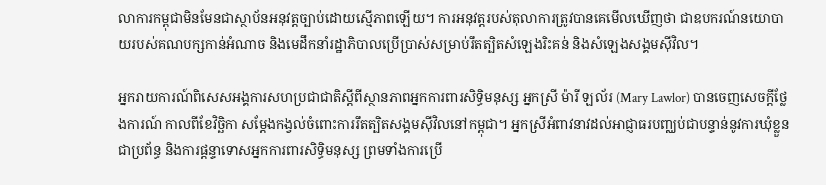លាការកម្ពុជាមិនមែនជាស្ថាប័នអនុវត្តច្បាប់ដោយស្មើភាពឡើយ។ ការអនុវត្តរបស់តុលាការត្រូវបានគេមើលឃើញថា ជាឧបករណ៍នយោបាយរបស់គណបក្សកាន់អំណាច និងមេដឹកនាំរដ្ឋាភិបាលប្រើប្រាស់សម្រាប់រឹតត្បិតសំឡេងរិះគន់ និងសំឡេងសង្គមស៊ីវិល។

អ្នករាយការណ៍ពិសេសអង្គការសហប្រជាជាតិស្ដីពីស្ថានភាពអ្នកការពារសិទ្ធិមនុស្ស អ្នកស្រី ម៉ារី ឡល័រ (Mary Lawlor) បានចេញសេចក្ដីថ្លែងការណ៍ កាលពីខែវិច្ឆិកា សម្ដែងកង្វល់ចំពោះការរឹតត្បិតសង្គមស៊ីវិលនៅកម្ពុជា។ អ្នកស្រីអំពាវនាវដល់អាជ្ញាធរបញ្ឈប់ជាបន្ទាន់នូវការឃុំខ្លួនជាប្រព័ន្ធ និងការផ្ដន្ទាទោសអ្នកការពារសិទ្ធិមនុស្ស ព្រមទាំងការប្រើ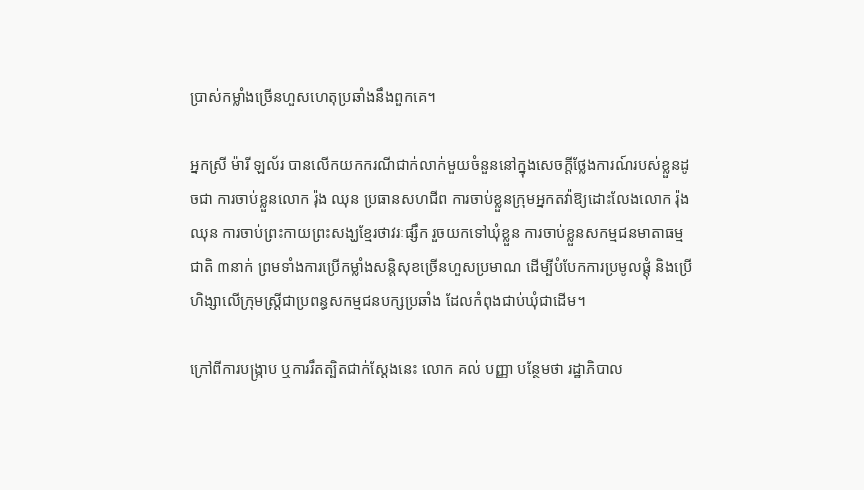ប្រាស់កម្លាំងច្រើនហួសហេតុប្រឆាំងនឹងពួកគេ។

អ្នកស្រី ម៉ារី ឡល័រ បានលើកយកករណីជាក់លាក់មួយចំនួននៅក្នុងសេចក្ដីថ្លែងការណ៍របស់ខ្លួនដូចជា ការចាប់ខ្លួនលោក រ៉ុង ឈុន ប្រធានសហជីព ការចាប់ខ្លួនក្រុមអ្នកតវ៉ាឱ្យដោះលែងលោក រ៉ុង ឈុន ការចាប់ព្រះកាយព្រះសង្ឃខ្មែរថាវរៈផ្សឹក រួចយកទៅឃុំខ្លួន ការចាប់ខ្លួនសកម្មជនមាតាធម្មជាតិ ៣នាក់ ព្រមទាំងការប្រើកម្លាំងសន្តិសុខច្រើនហួសប្រមាណ ដើម្បីបំបែកការប្រមូលផ្តុំ និងប្រើហិង្សាលើក្រុមស្ត្រីជាប្រពន្ធសកម្មជនបក្សប្រឆាំង ដែលកំពុងជាប់ឃុំជាដើម។

ក្រៅពីការបង្ក្រាប ឬការរឹតត្បិតជាក់ស្ដែងនេះ លោក គល់ បញ្ញា បន្ថែមថា រដ្ឋាភិបាល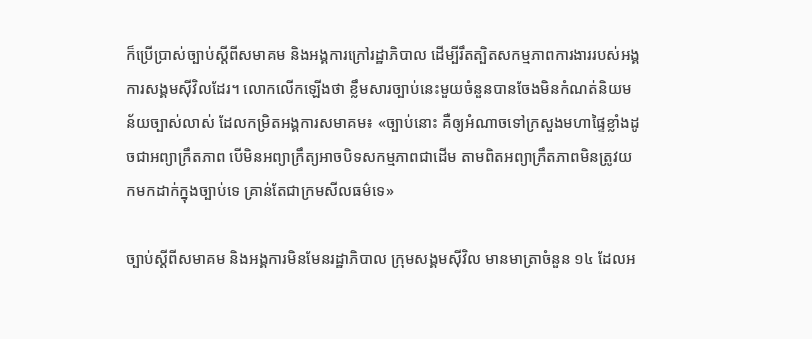ក៏ប្រើប្រាស់ច្បាប់ស្ដីពីសមាគម និងអង្គការក្រៅរដ្ឋាភិបាល ដើម្បីរឹតត្បិតសកម្មភាពការងាររបស់អង្គការសង្គមស៊ីវិលដែរ។ លោកលើកឡើងថា ខ្លឹមសារច្បាប់នេះមួយចំនួនបានចែងមិនកំណត់និយម ន័យច្បាស់លាស់ ដែលកម្រិតអង្គការសមាគម៖ «ច្បាប់នោះ គឺឲ្យអំណាចទៅក្រសួងមហាផ្ទៃខ្លាំងដូចជាអព្យាក្រឹតភាព បើមិនអព្យាក្រឹត្យអាចបិទសកម្មភាពជាដើម តាមពិតអព្យាក្រឹតភាពមិនត្រូវយកមកដាក់ក្នុងច្បាប់ទេ គ្រាន់តែជាក្រមសីលធម៌ទេ»

ច្បាប់ស្ដីពីសមាគម និងអង្គការមិនមែនរដ្ឋាភិបាល ក្រុមសង្គមស៊ីវិល មានមាត្រាចំនួន ១៤ ដែលអ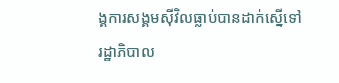ង្គការសង្គមស៊ីវិលធ្លាប់បានដាក់ស្នើទៅរដ្ឋាភិបាល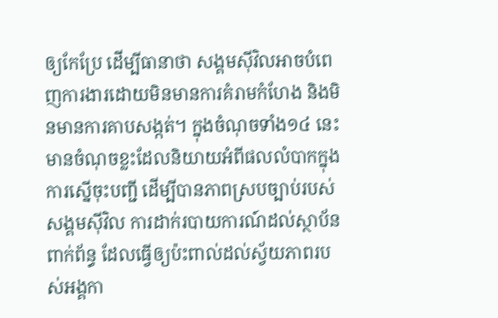ឲ្យកែប្រែ ដើម្បីធានាថា សង្គមស៊ីវិលអាចបំពេញការងារដោយមិនមានការគំរាមកំហែង និងមិនមានការគាបសង្កត់។ ក្នុងចំណុចទាំង១៤ នេះ មានចំណុចខ្លះដែលនិយាយអំពីផលលំបាកក្នុងការស្នើចុះបញ្ជី ដើម្បីបានភាពស្របច្បាប់របស់សង្គមស៊ីវិល ការដាក់របាយការណ៍ដល់ស្ថាប័នពាក់ព័ន្ធ ដែលធ្វើឲ្យប៉ះពាល់ដល់ស្វ័យភាពរបស់អង្គកា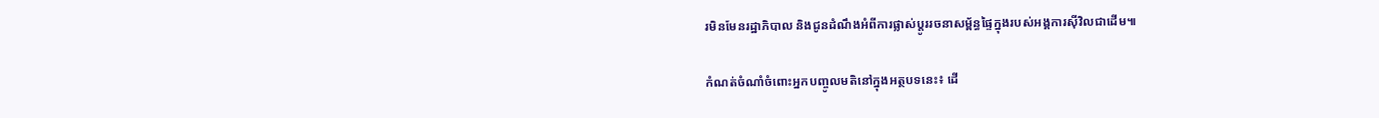រមិនមែនរដ្ឋាភិបាល និងជូនដំណឹងអំពីការផ្លាស់ប្ដូររចនាសម្ព័ន្ធផ្ទៃក្នុងរបស់អង្គការស៊ីវិលជាដើម៕

កំណត់ចំណាំចំពោះអ្នកបញ្ចូលមតិនៅក្នុងអត្ថបទនេះ៖ ដើ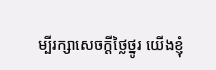ម្បីរក្សាសេចក្ដីថ្លៃថ្នូរ យើងខ្ញុំ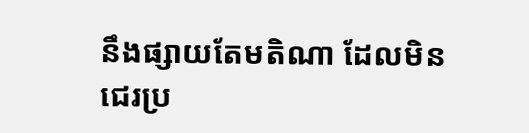នឹងផ្សាយតែមតិណា ដែលមិនជេរប្រ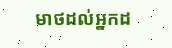មាថដល់អ្នកដ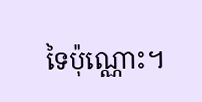ទៃប៉ុណ្ណោះ។